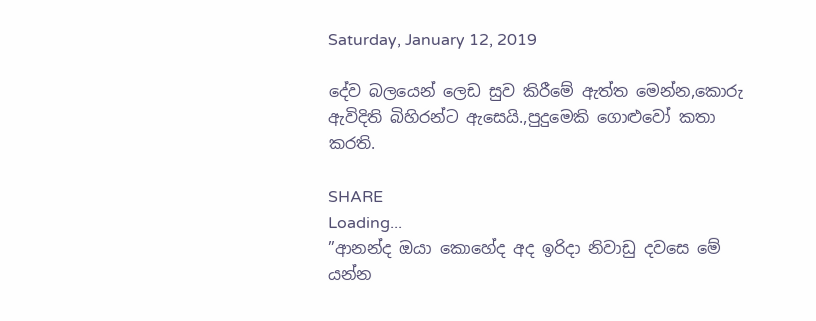Saturday, January 12, 2019

දේව බලයෙන් ලෙඩ සුව කිරීමේ ඇත්ත මෙන්න,කොරු ඇවිදිති බිහිරන්ට ඇසෙයි.,පුදුමෙකි ගොළුවෝ කතා කරති.

SHARE
Loading...
”ආනන්ද ඔයා කොහේද අද ඉරිදා නිවාඩු දවසෙ මේ යන්න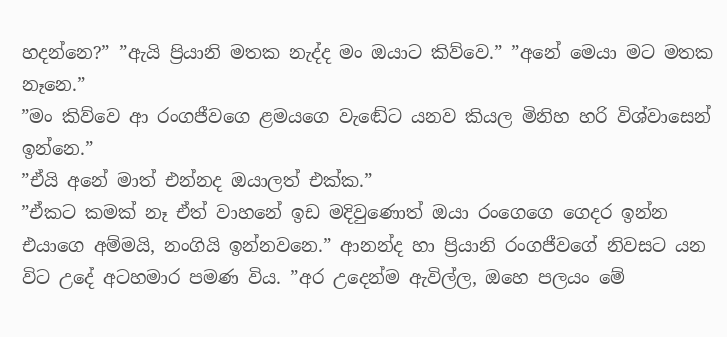හදන්නෙ?” ”ඇයි ප්‍රියානි මතක නැද්ද මං ඔයාට කිව්වෙ.” ”අනේ මෙයා මට මතක නෑනෙ.”
”මං කිව්වෙ ආ රංගජීවගෙ ළමයගෙ වැඬේට යනව කියල මිනිහ හරි විශ්වාසෙන් ඉන්නෙ.”
”ඒයි අනේ මාත් එන්නද ඔයාලත් එක්ක.”
”ඒකට කමක් නෑ ඒත් වාහනේ ඉඩ මදිවුණොත් ඔයා රංගෙගෙ ගෙදර ඉන්න එයාගෙ අම්මයි, නංගියි ඉන්නවනෙ.” ආනන්ද හා ප්‍රියානි රංගජීවගේ නිවසට යන විට උදේ අටහමාර පමණ විය. ”අර උදෙන්ම ඇවිල්ල, ඔහෙ පලයං මේ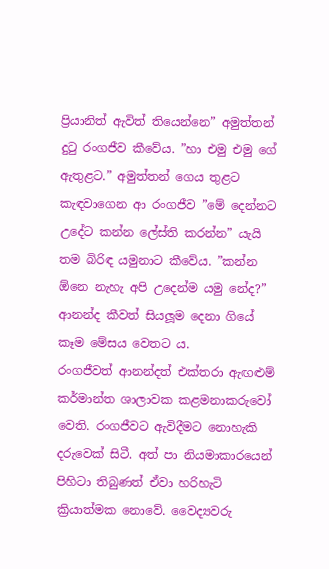ප්‍රියානිත් ඇවිත් තියෙන්නෙ” අමුත්තන් දුටු රංගජීව කීවේය. ”හා එමු එමු ගේ ඇතුළට.” අමුත්තන් ගෙය තුළට කැඳවාගෙන ආ රංගජීව ”මේ දෙන්නට උදේට කන්න ලේස්ති කරන්න” යැයි තම බිරිඳ යමුනාට කීවේය. ”කන්න ඕනෙ නැහැ අපි උදෙන්ම යමු නේද?” ආනන්ද කීවත් සියලූම දෙනා ගියේ කෑම මේසය වෙතට ය.
රංගජීවත් ආනන්දත් එක්තරා ඇඟළුම් කර්මාන්ත ශාලාවක කළමනාකරුවෝ වෙති. රංගජීවට ඇවිදීමට නොහැකි දරුවෙක් සිටී. අත් පා නියමාකාරයෙන් පිහිටා තිබුණත් ඒවා හරිහැටි ක්‍රියාත්මක නොවේ. වෛද්‍යවරු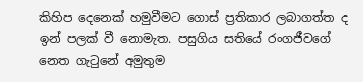කිහිප දෙනෙක් හමුවීමට ගොස් ප්‍රතිකාර ලබාගත්ත ද ඉන් පලක් වී නොමැත. පසුගිය සතියේ රංගජීවගේ නෙත ගැටුනේ අමුතුම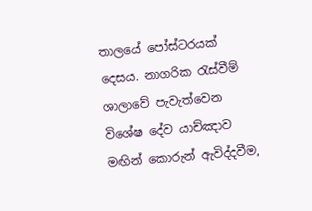තාලයේ පෝස්ටරයක් දෙසය. නාගරික රැස්වීම් ශාලාවේ පැවැත්වෙන විශේෂ දේව යාච්ඤාව මඟින් කොරුන් ඇවිද්දවීම,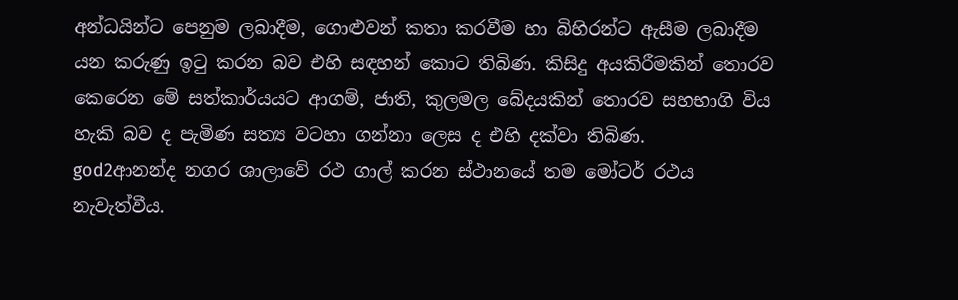අන්ධයින්ට පෙනුම ලබාදීම, ගොළුවන් කතා කරවීම හා බිහිරන්ට ඇසීම ලබාදීම යන කරුණු ඉටු කරන බව එහි සඳහන් කොට තිබිණ. කිසිදු අයකිරීමකින් තොරව කෙරෙන මේ සත්කාර්යයට ආගම්, ජාති, කුලමල බේදයකින් තොරව සහභාගි විය හැකි බව ද පැමිණ සත්‍ය වටහා ගන්නා ලෙස ද එහි දක්වා තිබිණ.
god2ආනන්ද නගර ශාලාවේ රථ ගාල් කරන ස්ථානයේ තම මෝටර් රථය නැවැත්වීය.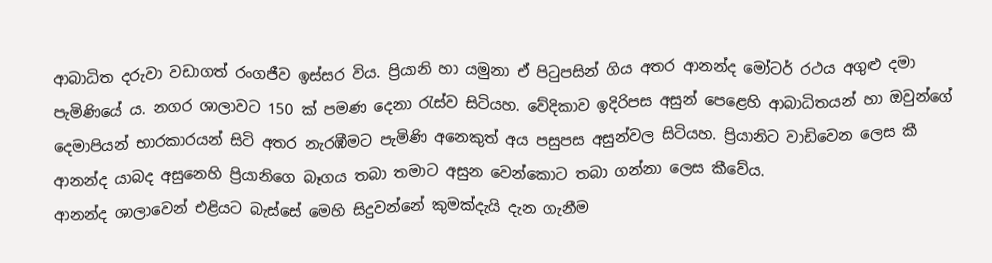ආබාධිත දරුවා වඩාගත් රංගජීව ඉස්සර විය. ප්‍රියානි හා යමුනා ඒ පිටුපසින් ගිය අතර ආනන්ද මෝටර් රථය අගුළු දමා පැමිණියේ ය. නගර ශාලාවට 150 ක් පමණ දෙනා රැස්ව සිටියහ. වේදිකාව ඉදිරිපස අසුන් පෙළෙහි ආබාධිතයන් හා ඔවුන්ගේ දෙමාපියන් භාරකාරයන් සිටි අතර නැරඹීමට පැමිණි අනෙකුත් අය පසුපස අසුන්වල සිටියහ. ප්‍රියානිට වාඩිවෙන ලෙස කී ආනන්ද යාබද අසුනෙහි ප්‍රියානිගෙ බෑගය තබා තමාට අසුන වෙන්කොට තබා ගන්නා ලෙස කීවේය.
ආනන්ද ශාලාවෙන් එළියට බැස්සේ මෙහි සිදුවන්නේ කුමක්දැයි දැන ගැනීම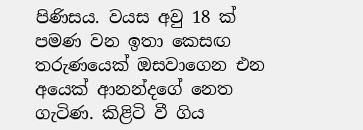පිණිසය. වයස අවු 18 ක් පමණ වන ඉතා කෙසඟ තරුණයෙක් ඔසවාගෙන එන අයෙක් ආනන්දගේ නෙත ගැටිණ. කිළිටි වී ගිය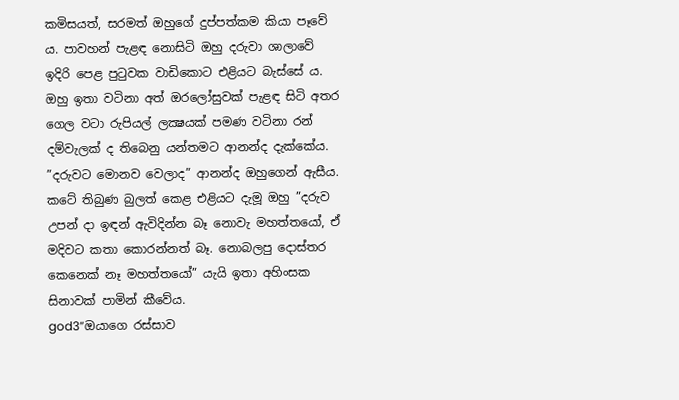කමිසයත්, සරමත් ඔහුගේ දුප්පත්කම කියා පෑවේ ය. පාවහන් පැළඳ නොසිටි ඔහු දරුවා ශාලාවේ ඉදිරි පෙළ පුටුවක වාඩිකොට එළියට බැස්සේ ය. ඔහු ඉතා වටිනා අත් ඔරලෝසුවක් පැළඳ සිටි අතර ගෙල වටා රුපියල් ලක්‍ෂයක් පමණ වටිනා රන් දම්වැලක් ද තිබෙනු යන්තමට ආනන්ද දැක්කේය. ”දරුවට මොනව වෙලාද” ආනන්ද ඔහුගෙන් ඇසීය. කටේ තිබුණ බුලත් කෙළ එළියට දැමූ ඔහු ”දරුව උපන් දා ඉඳන් ඇවිදින්න බෑ නොවැ මහත්තයෝ, ඒ මදිවට කතා කොරන්නත් බෑ. නොබලපු දොස්තර කෙනෙක් නෑ මහත්තයෝ” යැයි ඉතා අහිංසක සිනාවක් පාමින් කීවේය.
god3”ඔයාගෙ රස්සාව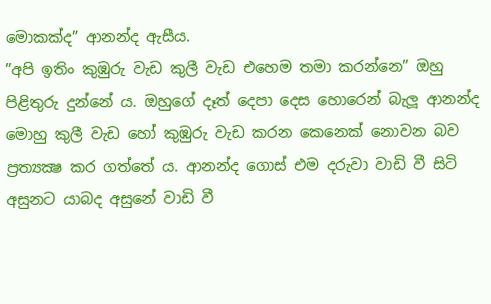මොකක්ද” ආනන්ද ඇසීය.
”අපි ඉතිං කුඹුරු වැඩ කුලී වැඩ එහෙම තමා කරන්නෙ” ඔහු පිළිතුරු දුන්නේ ය. ඔහුගේ දෑත් දෙපා දෙස හොරෙන් බැලූ ආනන්ද මොහු කුලී වැඩ හෝ කුඹුරු වැඩ කරන කෙනෙක් නොවන බව ප්‍රත්‍යක්‍ෂ කර ගත්තේ ය. ආනන්ද ගොස් එම දරුවා වාඩි වී සිටි අසුනට යාබද අසුනේ වාඩි වී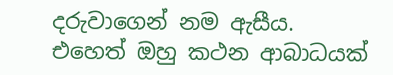දරුවාගෙන් නම ඇසීය. එහෙත් ඔහු කථන ආබාධයක්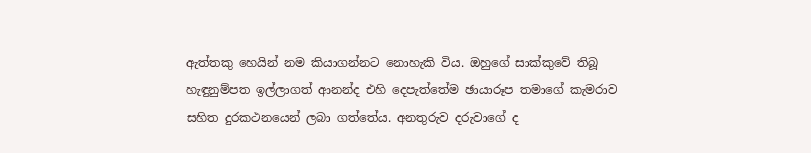ඇත්තකු හෙයින් නම කියාගන්නට නොහැකි විය. ඔහුගේ සාක්කුවේ තිබූ හැඳුනුම්පත ඉල්ලාගත් ආනන්ද එහි දෙපැත්තේම ඡායාරූප තමාගේ කැමරාව සහිත දුරකථනයෙන් ලබා ගත්තේය. අනතුරුව දරුවාගේ ද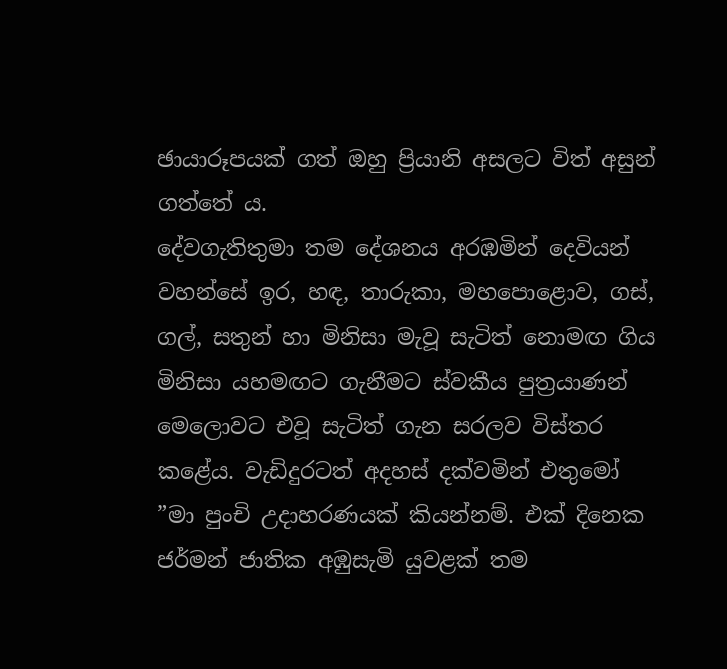ඡායාරූපයක් ගත් ඔහු ප්‍රියානි අසලට විත් අසුන් ගත්තේ ය.
දේවගැතිතුමා තම දේශනය අරඹමින් දෙවියන් වහන්සේ ඉර, හඳ, තාරුකා, මහපොළොව, ගස්, ගල්, සතුන් හා මිනිසා මැවූ සැටිත් නොමඟ ගිය මිනිසා යහමඟට ගැනීමට ස්වකීය පුත්‍රයාණන් මෙලොවට එවූ සැටිත් ගැන සරලව විස්තර කළේය. වැඩිදුරටත් අදහස් දක්වමින් එතුමෝ ”මා පුංචි උදාහරණයක් කියන්නම්. එක් දිනෙක ජර්මන් ජාතික අඹුසැමි යුවළක් තම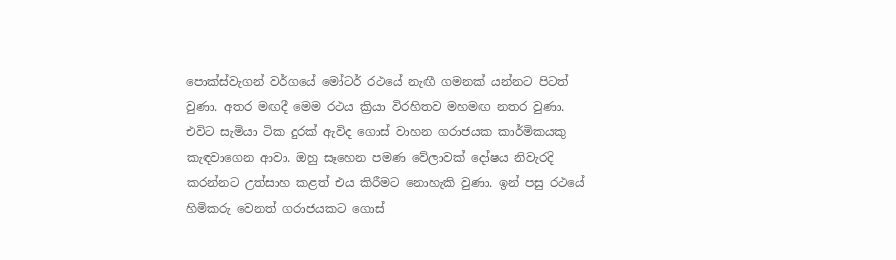පොක්ස්වැගන් වර්ගයේ මෝටර් රථයේ නැඟී ගමනක් යන්නට පිටත් වුණා. අතර මඟදී මෙම රථය ක්‍රියා විරහිතව මහමඟ නතර වුණා. එවිට සැමියා ටික දුරක් ඇවිද ගොස් වාහන ගරාජයක කාර්මිකයකු කැඳවාගෙන ආවා. ඔහු සෑහෙන පමණ වේලාවක් දෝෂය නිවැරදි කරන්නට උත්සාහ කළත් එය කිරීමට නොහැකි වුණා. ඉන් පසු රථයේ හිමිකරු වෙනත් ගරාජයකට ගොස්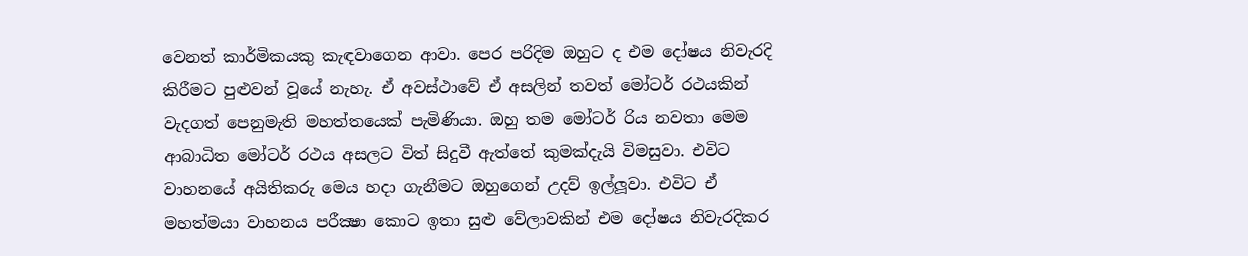වෙනත් කාර්මිකයකු කැඳවාගෙන ආවා. පෙර පරිදිම ඔහුට ද එම දෝෂය නිවැරදි කිරීමට පුළුවන් වූයේ නැහැ. ඒ අවස්ථාවේ ඒ අසලින් තවත් මෝටර් රථයකින් වැදගත් පෙනුමැති මහත්තයෙක් පැමිණියා. ඔහු තම මෝටර් රිය නවතා මෙම ආබාධිත මෝටර් රථය අසලට විත් සිදුවී ඇත්තේ කුමක්දැයි විමසුවා. එවිට වාහනයේ අයිතිකරු මෙය හදා ගැනීමට ඔහුගෙන් උදව් ඉල්ලූවා. එවිට ඒ මහත්මයා වාහනය පරීක්‍ෂා කොට ඉතා සුළු වේලාවකින් එම දෝෂය නිවැරදිකර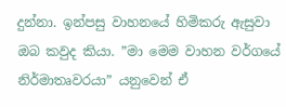දුන්නා. ඉන්පසු වාහනයේ හිමිකරු ඇසුවා ඔබ කවුද කියා. ”මා මෙම වාහන වර්ගයේ නිර්මාතෘවරයා” යනුවෙන් ඒ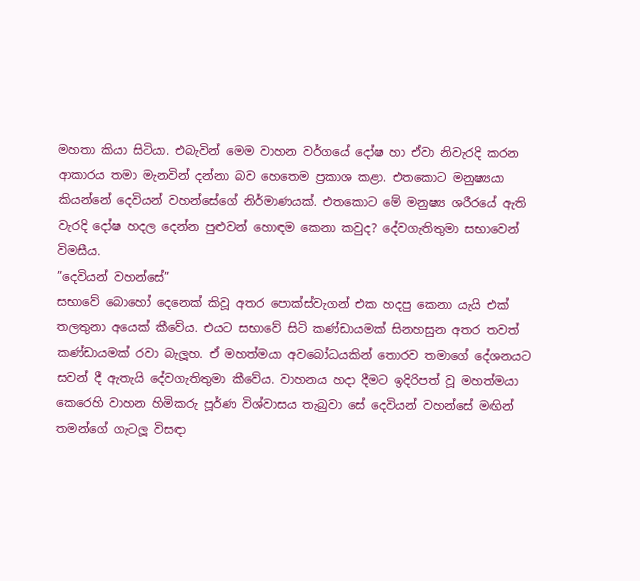මහතා කියා සිටියා. එබැවින් මෙම වාහන වර්ගයේ දෝෂ හා ඒවා නිවැරදි කරන ආකාරය තමා මැනවින් දන්නා බව හෙතෙම ප්‍රකාශ කළා. එතකොට මනුෂ්‍යයා කියන්නේ දෙවියන් වහන්සේගේ නිර්මාණයක්. එතකොට මේ මනුෂ්‍ය ශරීරයේ ඇති වැරදි දෝෂ හදල දෙන්න පුළුවන් හොඳම කෙනා කවුද? දේවගැතිතුමා සභාවෙන් විමසීය.
”දෙවියන් වහන්සේ”
සභාවේ බොහෝ දෙනෙක් කිවූ අතර පොක්ස්වැගන් එක හදපු කෙනා යැයි එක් තලතුනා අයෙක් කීවේය. එයට සභාවේ සිටි කණ්ඩායමක් සිනහසුන අතර තවත් කණ්ඩායමක් රවා බැලූහ. ඒ මහත්මයා අවබෝධයකින් තොරව තමාගේ දේශනයට සවන් දී ඇතැයි දේවගැතිතුමා කීවේය. වාහනය හදා දීමට ඉදිරිපත් වූ මහත්මයා කෙරෙහි වාහන හිමිකරු පූර්ණ විශ්වාසය තැබුවා සේ දෙවියන් වහන්සේ මඟින් තමන්ගේ ගැටලූ විසඳා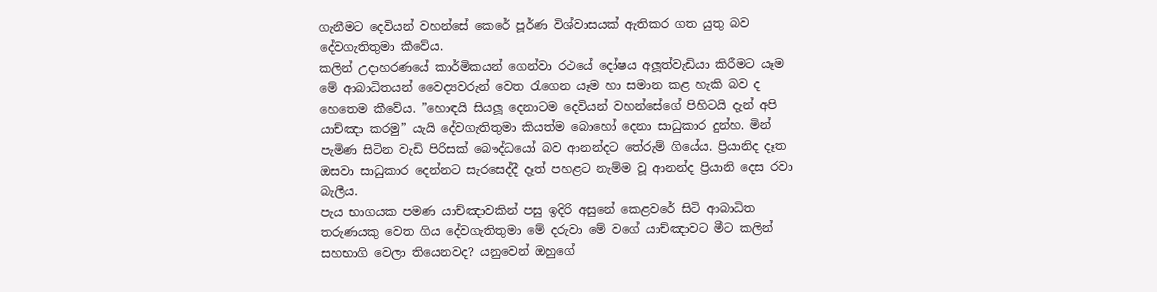ගැනීමට දෙවියන් වහන්සේ කෙරේ පූර්ණ විශ්වාසයක් ඇතිකර ගත යුතු බව දේවගැතිතුමා කීවේය.
කලින් උදාහරණයේ කාර්මිකයන් ගෙන්වා රථයේ දෝෂය අලූත්වැඩියා කිරීමට යෑම මේ ආබාධිතයන් වෛද්‍යවරුන් වෙත රැගෙන යෑම හා සමාන කළ හැකි බව ද හෙතෙම කීවේය. ”හොඳයි සියලූ දෙනාටම දෙවියන් වහන්සේගේ පිහිටයි දැන් අපි යාච්ඤා කරමු” යැයි දේවගැතිතුමා කියත්ම බොහෝ දෙනා සාධුකාර දුන්හ. මින් පැමිණ සිටින වැඩි පිරිසක් බෞද්ධයෝ බව ආනන්දට තේරුම් ගියේය. ප්‍රියානිද දෑත ඔසවා සාධුකාර දෙන්නට සැරසෙද්දී දෑත් පහළට නැම්ම වූ ආනන්ද ප්‍රියානි දෙස රවා බැලීය.
පැය භාගයක පමණ යාච්ඤාවකින් පසු ඉදිරි අසුනේ කෙළවරේ සිටි ආබාධිත තරුණයකු වෙත ගිය දේවගැතිතුමා මේ දරුවා මේ වගේ යාච්ඤාවට මීට කලින් සහභාගි වෙලා තියෙනවද? යනුවෙන් ඔහුගේ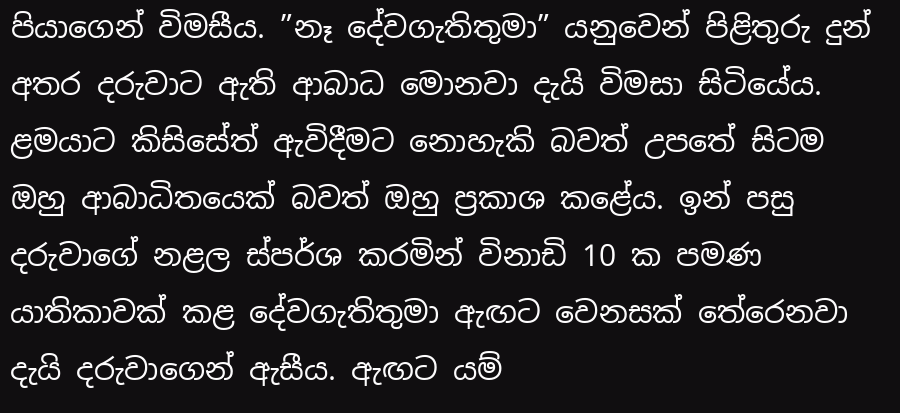පියාගෙන් විමසීය. ”නෑ දේවගැතිතුමා” යනුවෙන් පිළිතුරු දුන් අතර දරුවාට ඇති ආබාධ මොනවා දැයි විමසා සිටියේය. ළමයාට කිසිසේත් ඇවිදීමට නොහැකි බවත් උපතේ සිටම ඔහු ආබාධිතයෙක් බවත් ඔහු ප්‍රකාශ කළේය. ඉන් පසු දරුවාගේ නළල ස්පර්ශ කරමින් විනාඩි 10 ක පමණ යාතිකාවක් කළ දේවගැතිතුමා ඇඟට වෙනසක් තේරෙනවා දැයි දරුවාගෙන් ඇසීය. ඇඟට යම්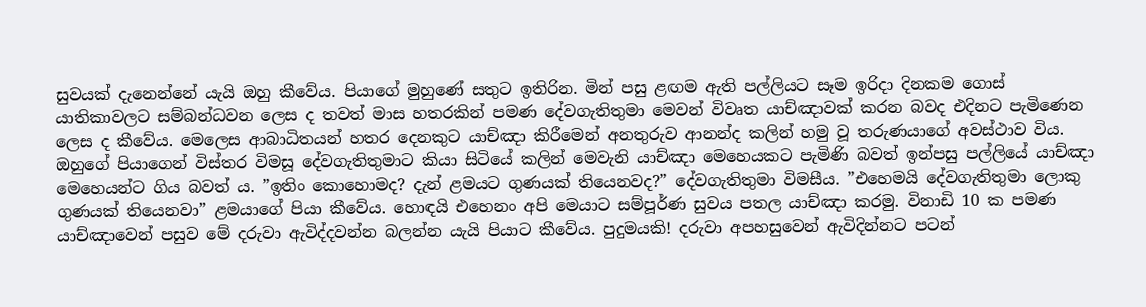සුවයක් දැනෙන්නේ යැයි ඔහු කීවේය. පියාගේ මුහුණේ සතුට ඉතිරින. මින් පසු ළඟම ඇති පල්ලියට සෑම ඉරිදා දිනකම ගොස් යාතිකාවලට සම්බන්ධවන ලෙස ද තවත් මාස හතරකින් පමණ දේවගැතිතුමා මෙවන් විවෘත යාච්ඤාවක් කරන බවද එදිනට පැමිණෙන ලෙස ද කීවේය. මෙලෙස ආබාධිතයන් හතර දෙනකුට යාච්ඤා කිරීමෙන් අනතුරුව ආනන්ද කලින් හමු වූ තරුණයාගේ අවස්ථාව විය. ඔහුගේ පියාගෙන් විස්තර විමසූ දේවගැතිතුමාට කියා සිටියේ කලින් මෙවැනි යාච්ඤා මෙහෙයකට පැමිණි බවත් ඉන්පසු පල්ලියේ යාච්ඤා මෙහෙයන්ට ගිය බවත් ය. ”ඉතිං කොහොමද? දැන් ළමයට ගුණයක් තියෙනවද?” දේවගැතිතුමා විමසීය. ”එහෙමයි දේවගැතිතුමා ලොකු ගුණයක් තියෙනවා” ළමයාගේ පියා කීවේය. හොඳයි එහෙනං අපි මෙයාට සම්පූර්ණ සුවය පතල යාච්ඤා කරමු. විනාඩි 10 ක පමණ යාච්ඤාවෙන් පසුව මේ දරුවා ඇවිද්දවන්න බලන්න යැයි පියාට කීවේය. පුදුමයකි! දරුවා අපහසුවෙන් ඇවිදින්නට පටන්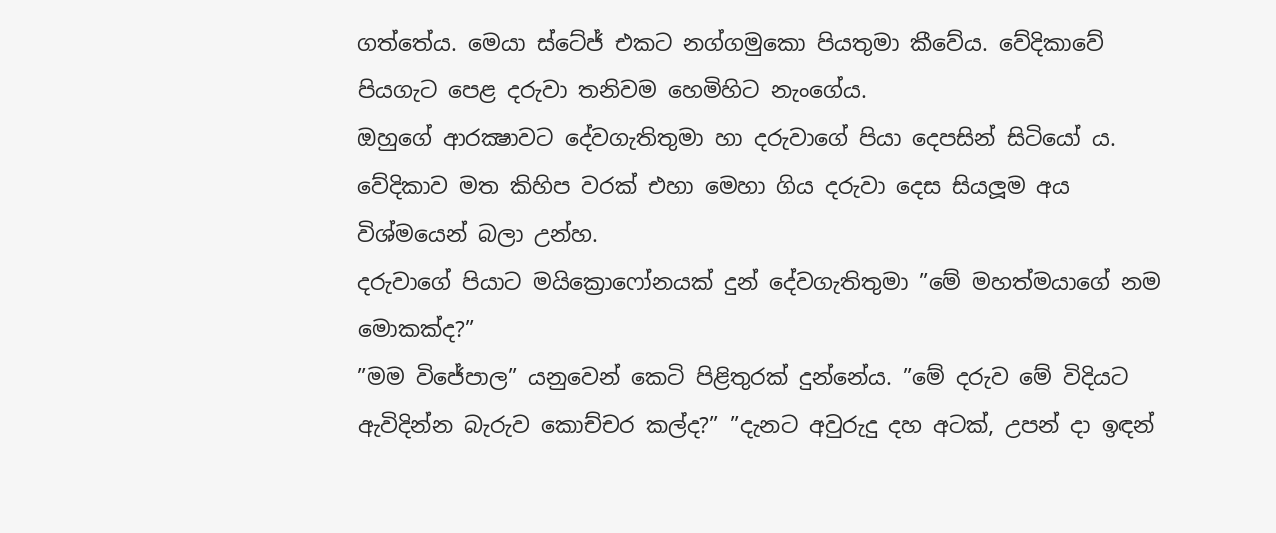ගත්තේය. මෙයා ස්ටේජ් එකට නග්ගමුකො පියතුමා කීවේය. වේදිකාවේ පියගැට පෙළ දරුවා තනිවම හෙමිහිට නැංගේය.
ඔහුගේ ආරක්‍ෂාවට දේවගැතිතුමා හා දරුවාගේ පියා දෙපසින් සිටියෝ ය. වේදිකාව මත කිහිප වරක් එහා මෙහා ගිය දරුවා දෙස සියලූම අය විශ්මයෙන් බලා උන්හ.
දරුවාගේ පියාට මයික්‍රොෆෝනයක් දුන් දේවගැතිතුමා ”මේ මහත්මයාගේ නම මොකක්ද?”
”මම විජේපාල” යනුවෙන් කෙටි පිළිතුරක් දුන්නේය. ”මේ දරුව මේ විදියට ඇවිදින්න බැරුව කොච්චර කල්ද?” ”දැනට අවුරුදු දහ අටක්, උපන් දා ඉඳන්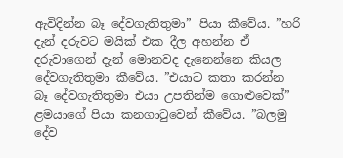ඇවිදින්න බෑ දේවගැතිතුමා” පියා කීවේය. ”හරි දැන් දරුවට මයික් එක දීල අහන්න ඒ දරුවාගෙන් දැන් මොනවද දැනෙන්නෙ කියල දේවගැතිතුමා කීවේය. ”එයාට කතා කරන්න බෑ දේවගැතිතුමා එයා උපතින්ම ගොළුවෙක්” ළමයාගේ පියා කනගාටුවෙන් කීවේය. ”බලමු දේව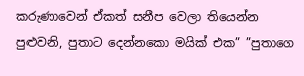කරුණාවෙන් ඒකත් සනීප වෙලා තියෙන්න පුළුවනි, පුතාට දෙන්නකො මයික් එක” ”පුතාගෙ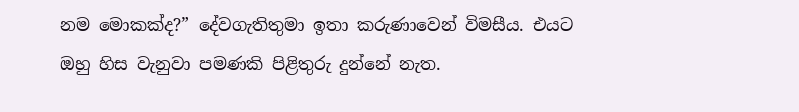නම මොකක්ද?” දේවගැතිතුමා ඉතා කරුණාවෙන් විමසීය. එයට ඔහු හිස වැනුවා පමණකි පිළිතුරු දුන්නේ නැත.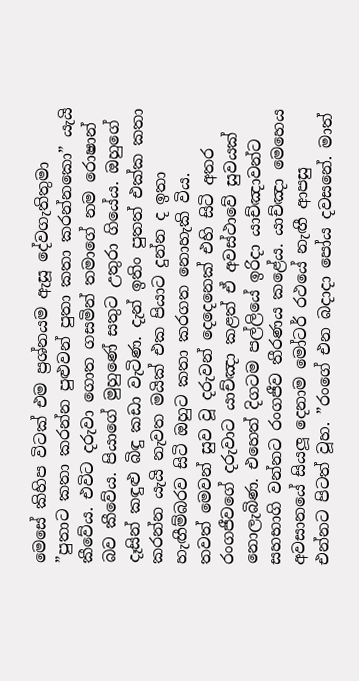මෙසේ කිහිප විටක් එම ප්‍රශ්නයම ඇසූ දේවගැතිතුමා ”පුතාට කතා කරන්න පුළුවන් පුතා කතා කරන්නකො” යැයි කීවේය. එවිට දරුවා ගොත ගසමින් තමාගේ නම රොෂාන් බව කීවේය. පියාගේ මුහුණේ සතුට උතුරා ගියේය. ඔහුගේ දෑසින් කඳුළු බිඳු කඩා වැටිණ. දැන් ඉතිං පුතත් එක්ක කතා කරන්න යැයි නැවත මයික් එක පියාට දුන්න ද ඉතා හැඟීම්බරව සිටි ඔහුට කතා කරගත නොහැකි විය.
තවත් මෙවන් සුව වූ දරුවන් දෙදෙනෙක් එහි සිටි අතර රංගජීවගේ දරුවාට යාච්ඤා කළත් ඒ අවස්ථාවේ සුවයක් නොලැබිණ. එහෙත් දිගටම පල්ලියේ ඉරිදා යාච්ඤාවන්ට සහභාගි වන්නට රංගජීව තීරණය කළේය. යාච්ඤා මෙහෙය අවසානයේ සියලූ දෙනාම මෝටර් රථයේ නැඟී ආපසු එන්නට පිටත් වූහ. ”රංගේ එන බදාදා පෝය දවසනේ. මාත්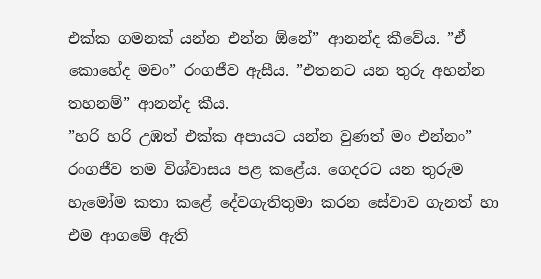එක්ක ගමනක් යන්න එන්න ඕනේ” ආනන්ද කීවේය. ”ඒ කොහේද මචං” රංගජීව ඇසීය. ”එතනට යන තුරු අහන්න තහනම්” ආනන්ද කීය.
”හරි හරි උඹත් එක්ක අපායට යන්න වුණත් මං එන්නං” රංගජීව තම විශ්වාසය පළ කළේය. ගෙදරට යන තුරුම හැමෝම කතා කළේ දේවගැතිතුමා කරන සේවාව ගැනත් හා එම ආගමේ ඇති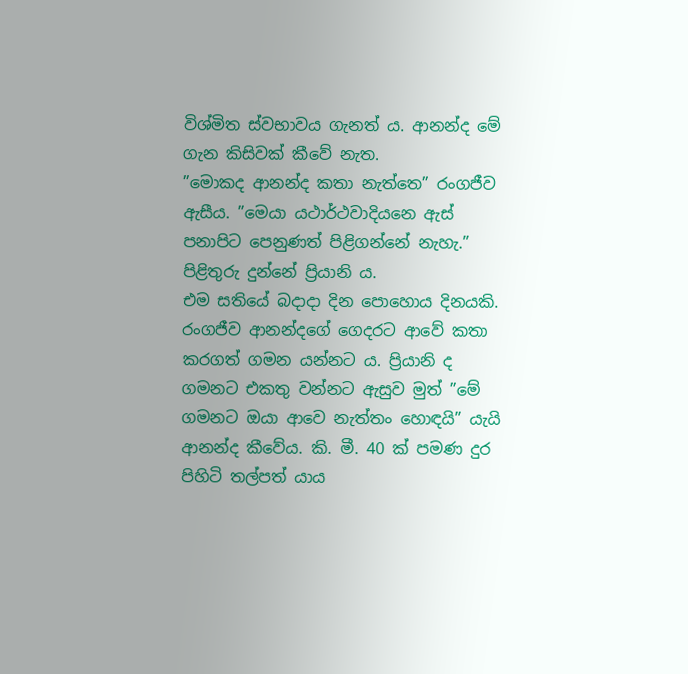විශ්මිත ස්වභාවය ගැනත් ය. ආනන්ද මේ ගැන කිසිවක් කීවේ නැත.
”මොකද ආනන්ද කතා නැත්තෙ” රංගජීව ඇසීය. ”මෙයා යථාර්ථවාදියනෙ ඇස් පනාපිට පෙනුණත් පිළිගන්නේ නැහැ.” පිළිතුරු දුන්නේ ප්‍රියානි ය.
එම සතියේ බදාදා දින පොහොය දිනයකි. රංගජීව ආනන්දගේ ගෙදරට ආවේ කතා කරගත් ගමන යන්නට ය. ප්‍රියානි ද ගමනට එකතු වන්නට ඇසුව මුත් ”මේ ගමනට ඔයා ආවෙ නැත්තං හොඳයි” යැයි ආනන්ද කීවේය. කි. මී. 40 ක් පමණ දුර පිහිටි තල්පත් යාය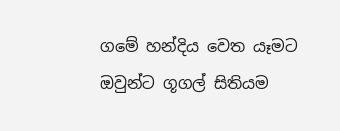ගමේ හන්දිය වෙත යෑමට ඔවුන්ට ගූගල් සිතියම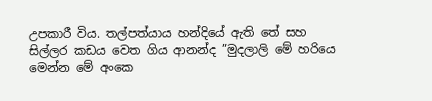උපකාරී විය. තල්පත්යාය හන්දියේ ඇති තේ සහ සිල්ලර කඩය වෙත ගිය ආනන්ද ”මුදලාලි මේ හරියෙ මෙන්න මේ අංකෙ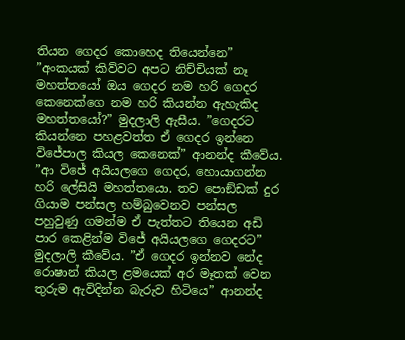තියන ගෙදර කොහෙද තියෙන්නෙ” ”අංකයක් කිව්වට අපට නිච්චියක් නෑ මහත්තයෝ ඔය ගෙදර නම හරි ගෙදර කෙනෙක්ගෙ නම හරි කියන්න ඇහැකිද මහත්තයෝ?” මුදලාලි ඇසීය. ”ගෙදරට කියන්නෙ පහළවත්ත ඒ ගෙදර ඉන්නෙ විජේපාල කියල කෙනෙක්” ආනන්ද කීවේය.
”ආ විජේ අයියලගෙ ගෙදර, හොයාගන්න හරි ලේසියි මහත්තයො. තව පොඞ්ඩක් දුර ගියාම පන්සල හම්බුවෙනව පන්සල පහුවුණු ගමන්ම ඒ පැත්තට තියෙන අඩි පාර කෙළින්ම විජේ අයියලගෙ ගෙදරට” මුදලාලි කීවේය. ”ඒ ගෙදර ඉන්නව නේද රොෂාන් කියල ළමයෙක් අර මෑතක් වෙන තුරුම ඇවිදින්න බැරුව හිටියෙ” ආනන්ද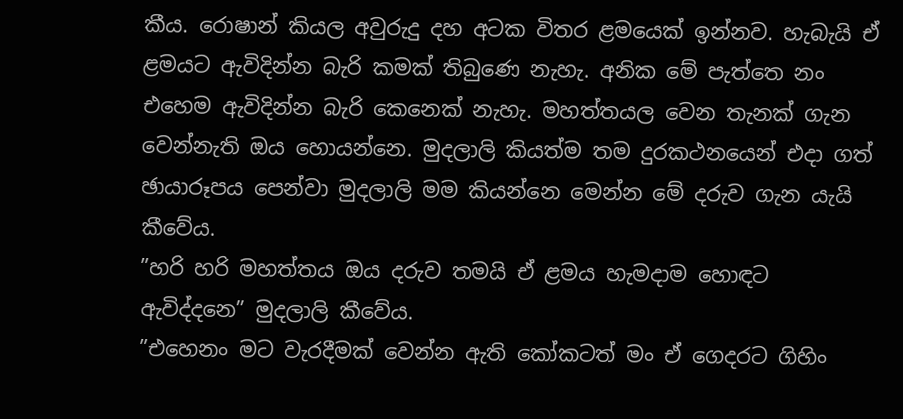කීය. රොෂාන් කියල අවුරුදු දහ අටක විතර ළමයෙක් ඉන්නව. හැබැයි ඒ ළමයට ඇවිදින්න බැරි කමක් තිබුණෙ නැහැ. අනික මේ පැත්තෙ නං එහෙම ඇවිදින්න බැරි කෙනෙක් නැහැ. මහත්තයල වෙන තැනක් ගැන වෙන්නැති ඔය හොයන්නෙ. මුදලාලි කියත්ම තම දුරකථනයෙන් එදා ගත් ඡායාරූපය පෙන්වා මුදලාලි මම කියන්නෙ මෙන්න මේ දරුව ගැන යැයි කීවේය.
”හරි හරි මහත්තය ඔය දරුව තමයි ඒ ළමය හැමදාම හොඳට ඇවිද්දනෙ” මුදලාලි කීවේය.
”එහෙනං මට වැරදීමක් වෙන්න ඇති කෝකටත් මං ඒ ගෙදරට ගිහිං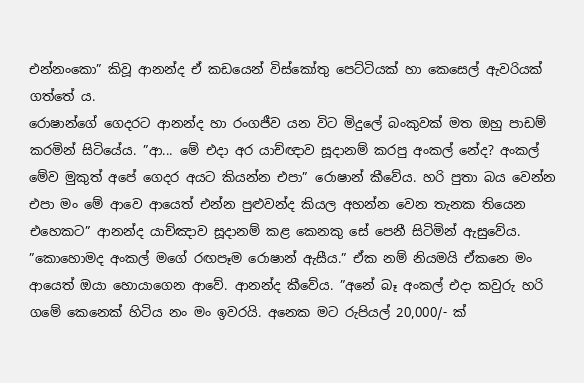එන්නංකො” කිවූ ආනන්ද ඒ කඩයෙන් විස්කෝතු පෙට්ටියක් හා කෙසෙල් ඇවරියක් ගත්තේ ය.
රොෂාන්ගේ ගෙදරට ආනන්ද හා රංගජීව යන විට මිදුලේ බංකුවක් මත ඔහු පාඩම් කරමින් සිටියේය. ”ආ... මේ එදා අර යාච්ඥාව සූදානම් කරපු අංකල් නේද? අංකල් මේව මුකුත් අපේ ගෙදර අයට කියන්න එපා” රොෂාන් කීවේය. හරි පුතා බය වෙන්න එපා මං මේ ආවෙ ආයෙත් එන්න පුළුවන්ද කියල අහන්න වෙන තැනක තියෙන එහෙකට” ආනන්ද යාච්ඤාව සූදානම් කළ කෙනකු සේ පෙනී සිටිමින් ඇසුවේය. ”කොහොමද අංකල් මගේ රඟපෑම රොෂාන් ඇසීය.” ඒක නම් නියමයි ඒකනෙ මං ආයෙත් ඔයා හොයාගෙන ආවේ. ආනන්ද කීවේය. ”අනේ බෑ අංකල් එදා කවුරු හරි ගමේ කෙනෙක් හිටිය නං මං ඉවරයි. අනෙක මට රුපියල් 20,000/- ක්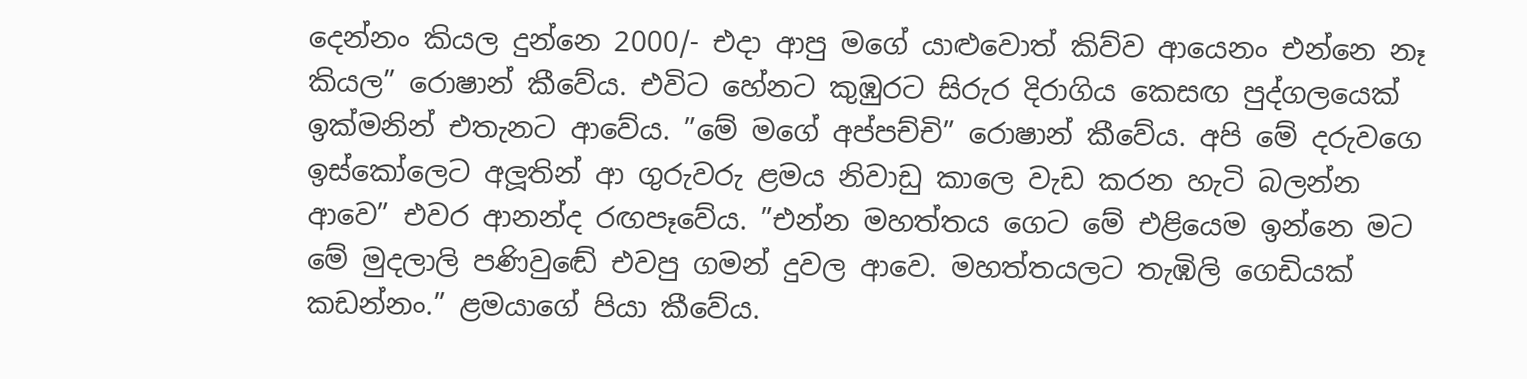දෙන්නං කියල දුන්නෙ 2000/- එදා ආපු මගේ යාළුවොත් කිව්ව ආයෙනං එන්නෙ නෑ කියල” රොෂාන් කීවේය. එවිට හේනට කුඹුරට සිරුර දිරාගිය කෙසඟ පුද්ගලයෙක් ඉක්මනින් එතැනට ආවේය. ”මේ මගේ අප්පච්චි” රොෂාන් කීවේය. අපි මේ දරුවගෙ ඉස්කෝලෙට අලූතින් ආ ගුරුවරු ළමය නිවාඩු කාලෙ වැඩ කරන හැටි බලන්න ආවෙ” එවර ආනන්ද රඟපෑවේය. ”එන්න මහත්තය ගෙට මේ එළියෙම ඉන්නෙ මට මේ මුදලාලි පණිවුඬේ එවපු ගමන් දුවල ආවෙ. මහත්තයලට තැඹිලි ගෙඩියක් කඩන්නං.” ළමයාගේ පියා කීවේය.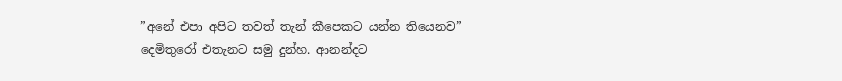”අනේ එපා අපිට තවත් තැන් කීපෙකට යන්න තියෙනව” දෙමිතුරෝ එතැනට සමු දුන්හ. ආනන්දට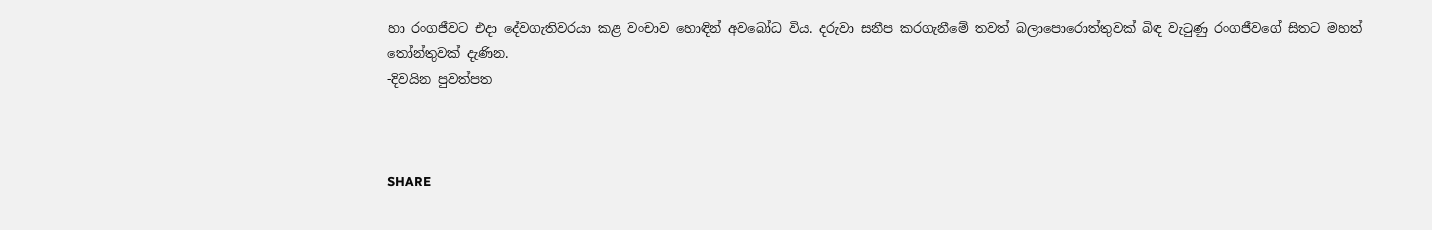හා රංගජීවට එදා දේවගැතිවරයා කළ වංචාව හොඳින් අවබෝධ විය. දරුවා සනීප කරගැනීමේ තවත් බලාපොරොත්තුවක් බිඳ වැටුණු රංගජීවගේ සිතට මහත් තෝන්තුවක් දැණින.
-දිවයින පුවත්පත



SHARE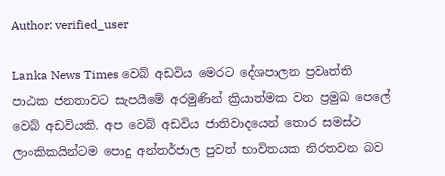Author: verified_user

Lanka News Times වෙබ් අඩවිය මෙරට දේශපාලන ප්‍රවෘත්ති පාඨක ජනතාවට සැපයීමේ අරමුණින් ක්‍රියාත්මක වන ප්‍රමුඛ පෙලේ වෙබ් අඩවියකි. අප වෙබ් අඩවිය ජාතිවාදයෙන් තොර සමස්ථ ලාංකිකයින්ටම පොදු අන්තර්ජාල පුවත් භාවිතයක නිරතවන බව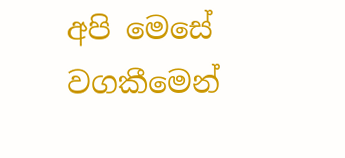අපි මෙසේ වගකීමෙන්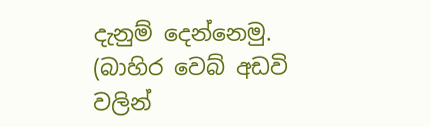දැනුම් දෙන්නෙමු. (බාහිර වෙබ් අඩවි වලින්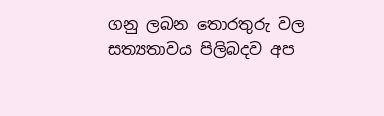ගනු ලබන තොරතුරු වල සත්‍යතාවය පිලිබදව අප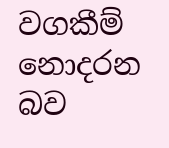වගකීම් නොදරන බව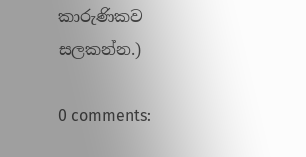කාරුණිකව සලකන්න.)

0 comments: